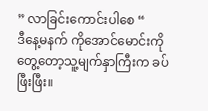” လာခြင်းကောင်းပါစေ “
ဒီနေ့မနက် ကိုအောင်မောင်းကိုတွေ့တော့သူ့မျက်နှာကြီးက ခပ်ဖြီးဖြီး။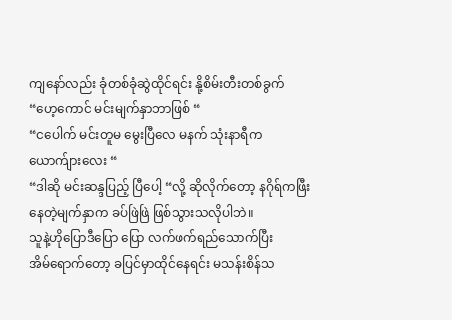ကျနော်လည်း ခုံတစ်ခုံဆွဲထိုင်ရင်း နို့စိမ်းတီးတစ်ခွက်
“ဟေ့ကောင် မင်းမျက်နှာဘာဖြစ် “
“ငပေါက် မင်းတူမ မွေးပြီလေ မနက် သုံးနာရီက ယောက်ျားလေး “
“ဒါဆို မင်းဆန္ဒပြည့် ပြီပေါ့ “လို့ ဆိုလိုက်တော့ နဂိုရ်ကဖြီးနေတဲ့မျက်နှာက ခပ်ဖြဲဖြဲ ဖြစ်သွားသလိုပါဘဲ။
သူနဲ့ဟိုပြောဒီပြော ပြော လက်ဖက်ရည်သောက်ပြီး
အိမ်ရောက်တော့ ခပြင်မှာထိုင်နေရင်း မသန်းစိန်သ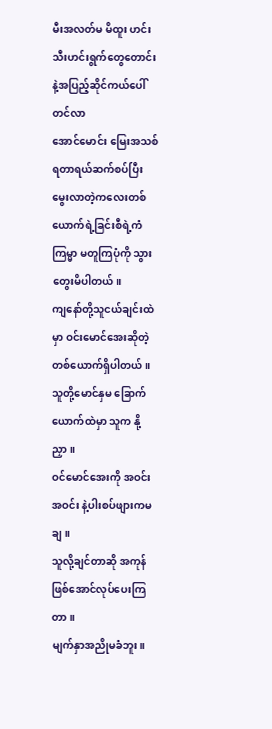မီးအလတ်မ မိထူး ဟင်းသီးဟင်းရွက်တွေတောင်းနဲ့အပြည့်ဆိုင်ကယ်ပေါ်တင်လာ
အောင်မောင်း မြေးအသစ်ရတာရယ်ဆက်စပ်ပြီး
မွေးလာတဲ့ကလေးတစ်ယောက်ရဲ့ခြင်းစီရဲ့ကံကြမ္မာ မတူကြပုံကို သွားတွေးမိပါတယ်။
ကျနော်တို့သူငယ်ချင်းထဲမှာ ဝင်းမောင်အေးဆိုတဲ့ တစ်ယောက်ရှိပါတယ်။
သူတို့မောင်နှမ ခြောက်ယောက်ထဲမှာ သူက နို့ညှာ။
ဝင်မောင်အေးကို အဝင်း အဝင်း နဲ့ပါးစပ်ဖျားကမချ။
သူလို့ချင်တာဆို အကုန်ဖြစ်အောင်လုပ်ပေးကြတာ။
မျက်နှာအညိုမခံဘူး။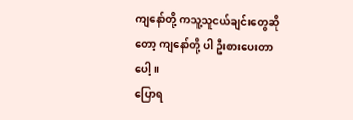ကျနော်တို့ ကသူ့သူငယ်ချင်းတွေဆိုတော့ ကျနော်တို့ ပါ ဦးစားပေးတာပေါ့။
ပြောရ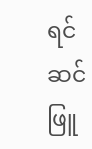ရင်ဆင်ဖြူ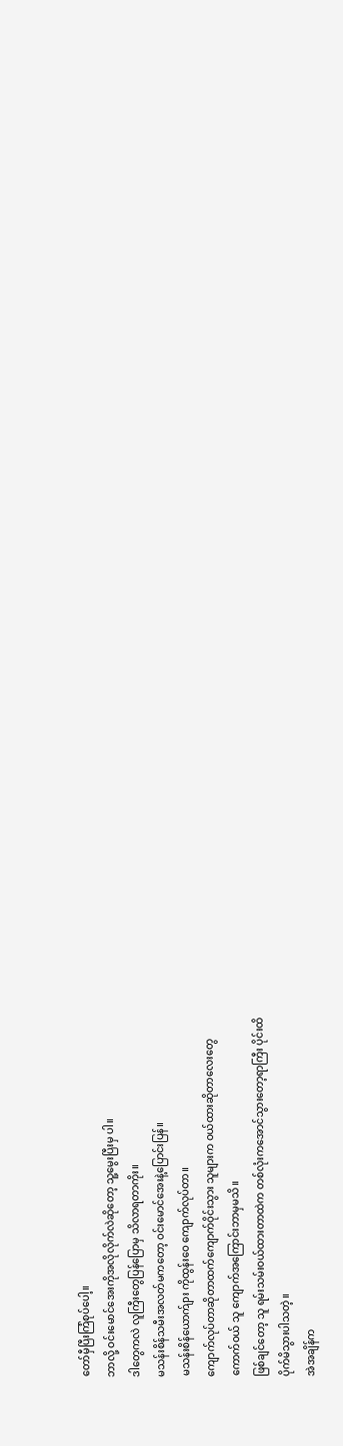တော်မှီပြီးကြံစုပ်ပေါ့။
ဘာလို့ ဝင်းမောင်အေးကိုအလိုလိုက်လဲဆိုတော့ သူ့မွေးပြီးမှ ပါ။
ဒါတွေကလဲ လူကြီးတွေပြန်ပြောမှ သိလာရတာကိုး။
မသန်းစိန်သမီးအလတ်မကတော့ ဝင်းမောင်အေးနဲ့ပြောင်းပြန်။
မသန်းစိန်ယောက်ျား ကိုထွန်းဝေ ကျောက်လုပ်တာ။
ကျောက်လုပ်တာဆိုတာထက်ကျောက်ဝိုင်းသွား သူများက ဝယ်ထားဆိုတာလေးတွေ
ကောက်ဝယ် သူ ကျောက်အကြောင်းဘာမှမသိ။
ဖြစ်ချင်တော့ သူ ရမ်းသမ်းဝယ်ထားတာထဲက တစ်လုံးကအောင်သွားတော့ရာကြီး ပိုင်းထိ
ပိုက်မိသွားပါသတဲ့။
အဲအချိန်က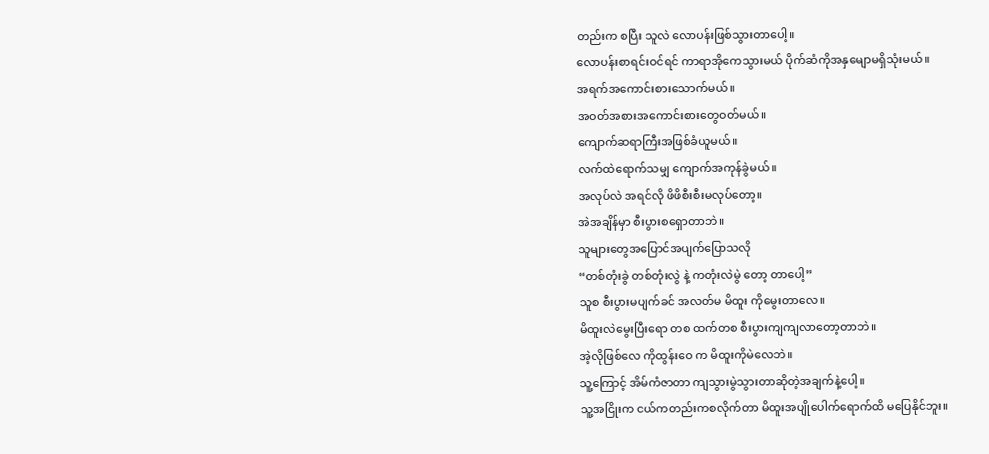တည်းက စပြီး သူလဲ လောပန်းဖြစ်သွားတာပေါ့။
လောပန်းစာရင်းဝင်ရင် ကာရာအိုကေသွားမယ် ပိုက်ဆံကိုအနှမျောမရှိသုံးမယ်။
အရက်အကောင်းစားသောက်မယ်။
အဝတ်အစားအကောင်းစားတွေဝတ်မယ်။
ကျောက်ဆရာကြီးအဖြစ်ခံယူမယ်။
လက်ထဲရောက်သမျှ ကျောက်အကုန်ခွဲမယ်။
အလုပ်လဲ အရင်လို ဖိဖိစီးစီးမလုပ်တော့။
အဲအချိန်မှာ စီးပွားစရှောတာဘဲ။
သူများတွေအပြောင်အပျက်ပြောသလို
“တစ်တုံးခွဲ တစ်တုံးလွဲ နဲ့ ကတုံးလဲမွဲ တော့ တာပေါ့”
သူစ စီးပွားမပျက်ခင် အလတ်မ မိထူး ကိုမွေးတာလေ။
မိထူးလဲမွေးပြီးရော တစ ထက်တစ စီးပွားကျကျလာတော့တာဘဲ။
အဲ့လိုဖြစ်လေ ကိုထွန်းဝေ က မိထူးကိုမဲလေဘဲ။
သူ့ကြောင့် အိမ်ကံဇာတာ ကျသွားမွဲသွားတာဆိုတဲ့အချက်နဲ့ပေါ့။
သူ့အငြိုးက ငယ်ကတည်းကစလိုက်တာ မိထူးအပျိုပေါက်ရောက်ထိ မပြေနိုင်ဘူး။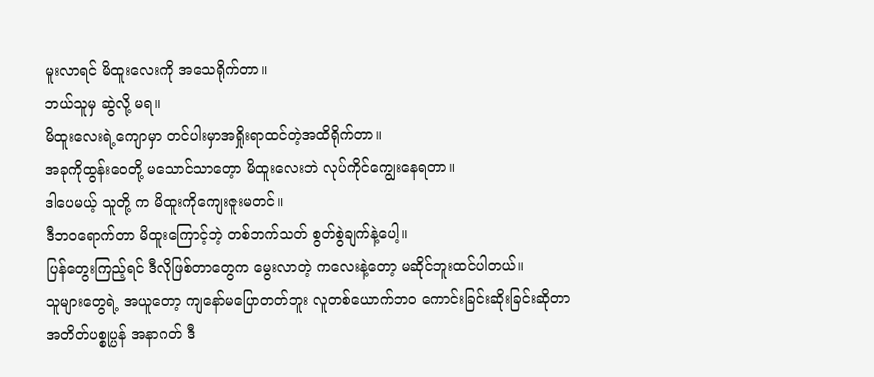မူးလာရင် မိထူးလေးကို အသေရိုက်တာ။
ဘယ်သူမှ ဆွဲလို့ မရ။
မိထူးလေးရဲ့ကျောမှာ တင်ပါးမှာအရှိုးရာထင်တဲ့အထိရိုက်တာ။
အခုကိုထွန်းဝေတို့ မသောင်သာတေ့ာ မိထူးလေးဘဲ လုပ်ကိုင်ကျွေးနေရတာ။
ဒါပေမယ့် သူတို့ က မိထူးကိုကျေးဇူးမတင်။
ဒီဘဝရောက်တာ မိထူးကြောင့်ဘဲ့ တစ်ဘက်သတ် စွတ်စွဲချက်နဲ့ပေါ့။
ပြန်တွေးကြည့်ရင် ဒီလိုဖြစ်တာတွေက မွေးလာတဲ့ ကလေးနဲ့တော့ မဆိုင်ဘူးထင်ပါတယ်။
သူများတွေရဲ့ အယူတော့ ကျနော်မပြောတတ်ဘူး လူတစ်ယောက်ဘဝ ကောင်းခြင်းဆိုးခြင်းဆိုတာ
အတိတ်ပစ္စုပ္ပန် အနာဂတ် ဒီ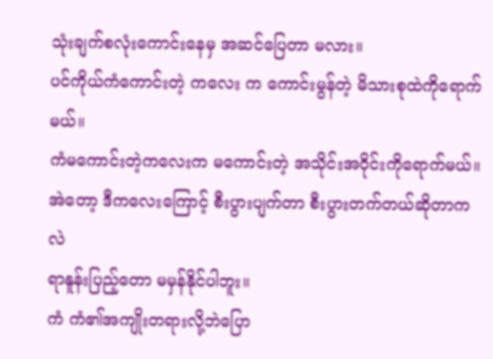သုံးချက်စလုံးကောင်းနေမှ အဆင်ပြေတာ မလား။
ပင်ကိုယ်ကံကောင်းတဲ့ ကလေး က ကောင်းမွန်တဲ့ မိသားစုထဲကိုရောက်မယ်။
ကံမကောင်းတဲ့ကလေးက မကောင်းတဲ့ အသိုင်းအဝိုင်းကိုရောက်မယ်။
အဲတော့ ဒီကလေးကြောင့် စီးပွားပျက်တာ စီးပွားတက်တယ်ဆိုတာကလဲ
ရာနူန်းပြည့်တော မမှန်နိုင်ပါဘူး။
ကံ ကံ၏အကျိုးတရားလို့ဘဲပြော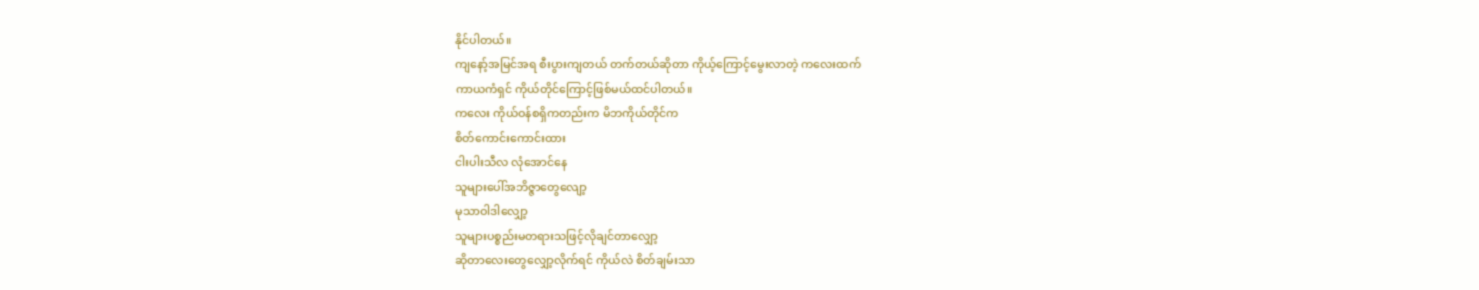နိုင်ပါတယ်။
ကျနော့်အမြင်အရ စီးပွားကျတယ် တက်တယ်ဆိုတာ ကိုယ့်ကြောင့်မွေးလာတဲ့ ကလေးထက်
ကာယကံရှင် ကိုယ်တိုင်ကြောင့်ဖြစ်မယ်ထင်ပါတယ်။
ကလေး ကိုယ်ဝန်စရှိကတည်းက မိဘကိုယ်တိုင်က
စိတ်ကောင်းကောင်းထား
ငါးပါးသီလ လုံအောင်နေ
သူများပေါ်အဘိဇ္ဇာတွေလျော့
မုသာဝါဒါလျှော့
သူများပစ္စည်းမတရားသဖြင့်လိုချင်တာလျှော့
ဆိုတာလေးတွေလျှော့လိုက်ရင် ကိုယ်လဲ စိတ်ချမ်းသာ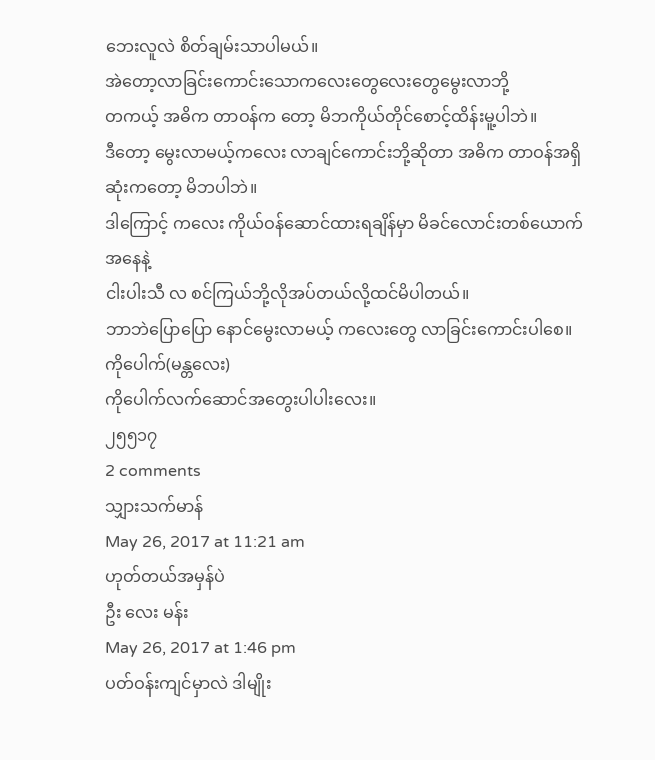ဘေးလူလဲ စိတ်ချမ်းသာပါမယ်။
အဲတော့လာခြင်းကောင်းသောကလေးတွေလေးတွေမွေးလာဘို့
တကယ့် အဓိက တာဝန်က တော့ မိဘကိုယ်တိုင်စောင့်ထိန်းမူ့ပါဘဲ။
ဒီတော့ မွေးလာမယ့်ကလေး လာချင်ကောင်းဘို့ဆိုတာ အဓိက တာဝန်အရှိဆုံးကတော့ မိဘပါဘဲ။
ဒါကြောင့် ကလေး ကိုယ်ဝန်ဆောင်ထားရချိန်မှာ မိခင်လောင်းတစ်ယောက်အနေနဲ့
ငါးပါးသီ လ စင်ကြယ်ဘို့လိုအပ်တယ်လို့ထင်မိပါတယ်။
ဘာဘဲပြောပြော နောင်မွေးလာမယ့် ကလေးတွေ လာခြင်းကောင်းပါစေ။
ကိုပေါက်(မန္တလေး)
ကိုပေါက်လက်ဆောင်အတွေးပါပါးလေး။
၂၅၅၁၇
2 comments
သျှားသက်မာန်
May 26, 2017 at 11:21 am
ဟုတ်တယ်အမှန်ပဲ
ဦး လေး မန်း
May 26, 2017 at 1:46 pm
ပတ်ဝန်းကျင်မှာလဲ ဒါမျိုး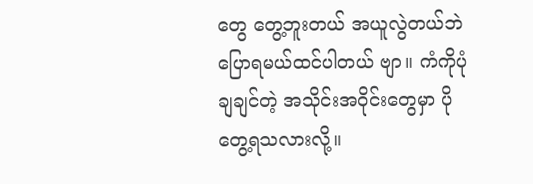တွေ တွေ့ဘူးတယ် အယူလွဲတယ်ဘဲပြောရမယ်ထင်ပါတယ် ဗျာ။ ကံကိုပုံချချင်တဲ့ အသိုင်းအဝိုင်းတွေမှာ ပိုတွေ့ရသလားလို့။